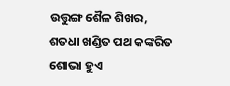ଉତ୍ତୁଙ୍ଗ ଶୈଳ ଶିଖର,
ଶତଧା ଖଣ୍ଡିତ ପଥ କଙ୍କରିତ
ଶୋଭା ହୁଏ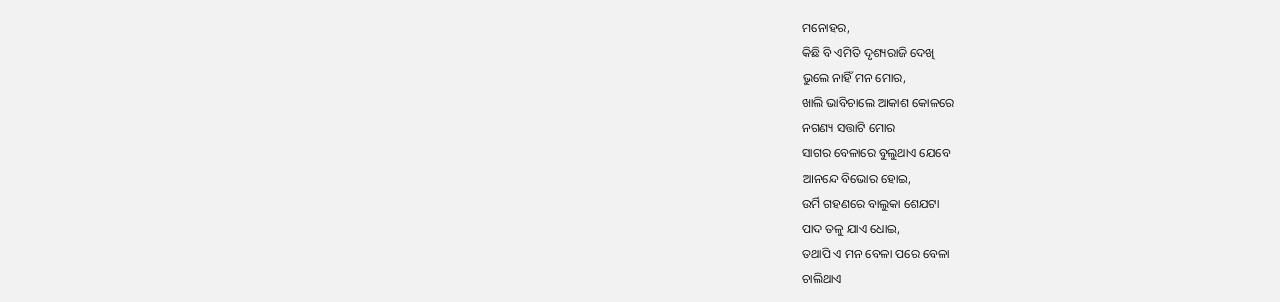ମନୋହର,
କିଛି ବି ଏମିତି ଦୃଶ୍ୟରାଜି ଦେଖି
ଭୁଲେ ନାହିଁ ମନ ମୋର,
ଖାଲି ଭାବିଚାଲେ ଆକାଶ କୋଳରେ
ନଗଣ୍ୟ ସତ୍ତାଟି ମୋର
ସାଗର ବେଳାରେ ବୁଲୁଥାଏ ଯେବେ
ଆନନ୍ଦେ ବିଭୋର ହୋଇ,
ଉର୍ମି ଗହଣରେ ବାଲୁକା ଶେଯଟା
ପାଦ ତଳୁ ଯାଏ ଧୋଇ,
ତଥାପି ଏ ମନ ବେଳା ପରେ ବେଳା
ଚାଲିଥାଏ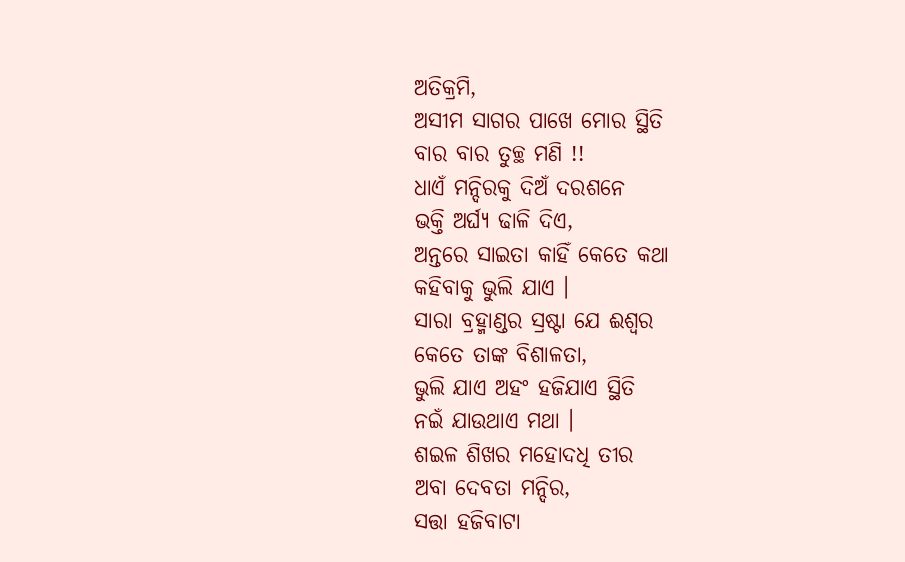ଅତିକ୍ରମି,
ଅସୀମ ସାଗର ପାଖେ ମୋର ସ୍ଥିତି
ବାର ବାର ତୁଚ୍ଛ ମଣି !!
ଧାଏଁ ମନ୍ଦିରକୁ ଦିଅଁ ଦରଶନେ
ଭକ୍ତି ଅର୍ଘ୍ୟ ଢାଳି ଦିଏ,
ଅନ୍ତରେ ସାଇତା କାହିଁ କେତେ କଥା
କହିବାକୁ ଭୁଲି ଯାଏ ।
ସାରା ବ୍ରହ୍ମାଣ୍ଡର ସ୍ରଷ୍ଟା ଯେ ଈଶ୍ୱର
କେତେ ତାଙ୍କ ବିଶାଳତା,
ଭୁଲି ଯାଏ ଅହଂ ହଜିଯାଏ ସ୍ଥିତି
ନଇଁ ଯାଉଥାଏ ମଥା ।
ଶଇଳ ଶିଖର ମହୋଦଧି ତୀର
ଅବା ଦେବତା ମନ୍ଦିର,
ସତ୍ତା ହଜିବାଟା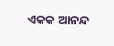ଏକକ ଆନନ୍ଦ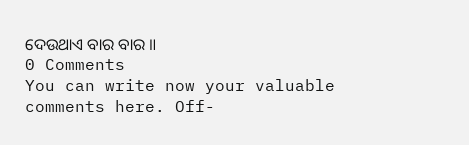ଦେଉଥାଏ ବାର ବାର ॥
0 Comments
You can write now your valuable comments here. Off-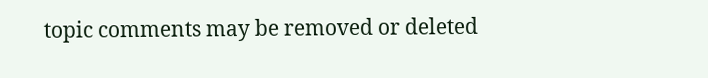topic comments may be removed or deleted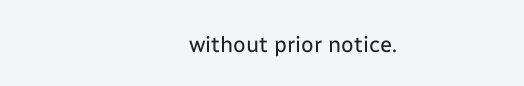without prior notice.